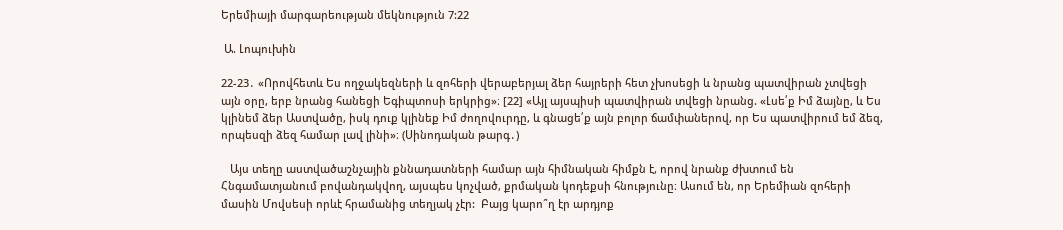Երեմիայի մարգարեության մեկնություն 7:22

 Ա. Լոպուխին

22-23․ «Որովհետև Ես ողջակեզների և զոհերի վերաբերյալ ձեր հայրերի հետ չխոսեցի և նրանց պատվիրան չտվեցի այն օրը, երբ նրանց հանեցի Եգիպտոսի երկրից»։ [22] «Այլ այսպիսի պատվիրան տվեցի նրանց. «Լսե՛ք Իմ ձայնը, և Ես կլինեմ ձեր Աստվածը, իսկ դուք կլինեք Իմ ժողովուրդը, և գնացե՛ք այն բոլոր ճամփաներով, որ Ես պատվիրում եմ ձեզ, որպեսզի ձեզ համար լավ լինի»։ (Սինոդական թարգ․)

   Այս տեղը աստվածաշնչային քննադատների համար այն հիմնական հիմքն է, որով նրանք ժխտում են Հնգամատյանում բովանդակվող, այսպես կոչված, քրմական կոդեքսի հնությունը։ Ասում են, որ Երեմիան զոհերի մասին Մովսեսի որևէ հրամանից տեղյակ չէր:  Բայց կարո՞ղ էր արդյոք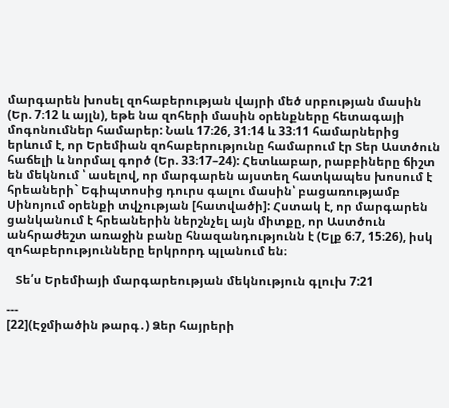մարգարեն խոսել զոհաբերության վայրի մեծ սրբության մասին (Եր. 7։12 և այլն), եթե նա զոհերի մասին օրենքները հետագայի մոգոնումներ համարեր: Նաև 17։26, 31։14 և 33։11 համարներից երևում է, որ Երեմիան զոհաբերությունը համարում էր Տեր Աստծուն հաճելի և նորմալ գործ (Եր. 33։17–24): Հետևաբար, րաբբիները ճիշտ են մեկնում ՝ ասելով, որ մարգարեն այստեղ հատկապես խոսում է հրեաների` Եգիպտոսից դուրս գալու մասին՝ բացառությամբ Սինոյում օրենքի տվչության [հատվածի]: Հստակ է, որ մարգարեն ցանկանում է հրեաներին ներշնչել այն միտքը, որ Աստծուն անհրաժեշտ առաջին բանը հնազանդությունն է (Ելք 6։7, 15։26), իսկ զոհաբերությունները երկրորդ պլանում են։

   Տե՛ս Երեմիայի մարգարեության մեկնություն գլուխ 7:21

---
[22](Էջմիածին թարգ․) Ձեր հայրերի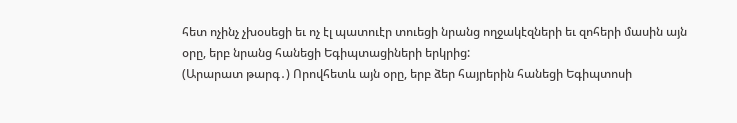հետ ոչինչ չխօսեցի եւ ոչ էլ պատուէր տուեցի նրանց ողջակէզների եւ զոհերի մասին այն օրը, երբ նրանց հանեցի Եգիպտացիների երկրից:
(Արարատ թարգ․) Որովհետև այն օրը, երբ ձեր հայրերին հանեցի Եգիպտոսի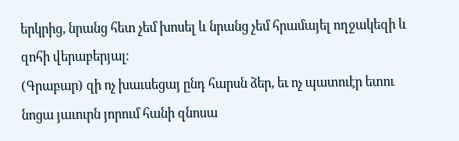երկրից, նրանց հետ չեմ խոսել և նրանց չեմ հրամայել ողջակեզի և զոհի վերաբերյալ։
(Գրաբար) զի ոչ խաւսեցայ ընդ հարսն ձեր, եւ ոչ պատուէր ետու նոցա յաւուրն յորում հանի զնոսա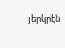յերկրէն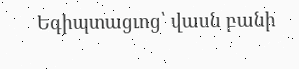Եգիպտացւոց՝ վասն բանի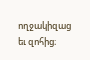ողջակիզաց եւ զոհից։